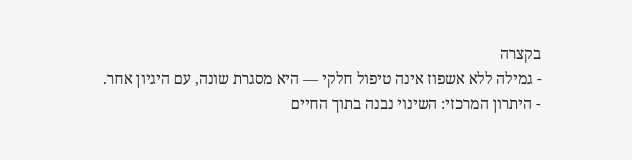בקצרה
- גמילה ללא אשפוז אינה טיפול חלקי — היא מסגרת שונה, עם היגיון אחר.
- היתרון המרכזי: השינוי נבנה בתוך החיים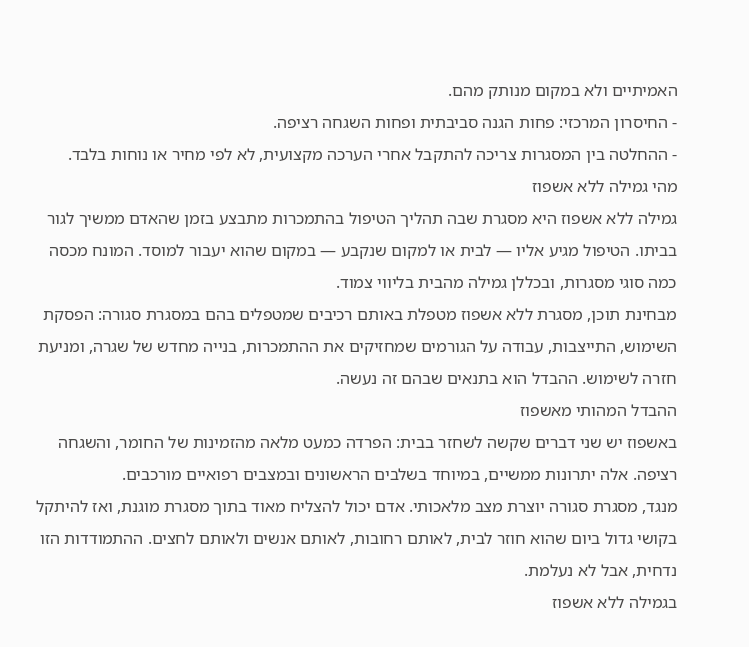האמיתיים ולא במקום מנותק מהם.
- החיסרון המרכזי: פחות הגנה סביבתית ופחות השגחה רציפה.
- ההחלטה בין המסגרות צריכה להתקבל אחרי הערכה מקצועית, לא לפי מחיר או נוחות בלבד.
מהי גמילה ללא אשפוז
גמילה ללא אשפוז היא מסגרת שבה תהליך הטיפול בהתמכרות מתבצע בזמן שהאדם ממשיך לגור בביתו. הטיפול מגיע אליו — לבית או למקום שנקבע — במקום שהוא יעבור למוסד. המונח מכסה כמה סוגי מסגרות, ובכללן גמילה מהבית בליווי צמוד.
מבחינת תוכן, מסגרת ללא אשפוז מטפלת באותם רכיבים שמטפלים בהם במסגרת סגורה: הפסקת השימוש, התייצבות, עבודה על הגורמים שמחזיקים את ההתמכרות, בנייה מחדש של שגרה, ומניעת חזרה לשימוש. ההבדל הוא בתנאים שבהם זה נעשה.
ההבדל המהותי מאשפוז
באשפוז יש שני דברים שקשה לשחזר בבית: הפרדה כמעט מלאה מהזמינות של החומר, והשגחה רציפה. אלה יתרונות ממשיים, במיוחד בשלבים הראשונים ובמצבים רפואיים מורכבים.
מנגד, מסגרת סגורה יוצרת מצב מלאכותי. אדם יכול להצליח מאוד בתוך מסגרת מוגנת, ואז להיתקל בקושי גדול ביום שהוא חוזר לבית, לאותם רחובות, לאותם אנשים ולאותם לחצים. ההתמודדות הזו נדחית, אבל לא נעלמת.
בגמילה ללא אשפוז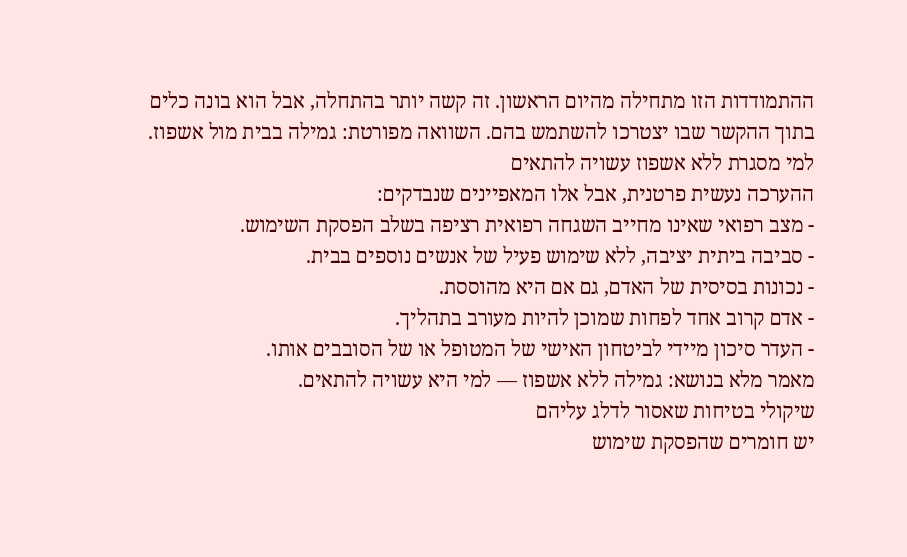ההתמודדות הזו מתחילה מהיום הראשון. זה קשה יותר בהתחלה, אבל הוא בונה כלים בתוך ההקשר שבו יצטרכו להשתמש בהם. השוואה מפורטת: גמילה בבית מול אשפוז.
למי מסגרת ללא אשפוז עשויה להתאים
ההערכה נעשית פרטנית, אבל אלו המאפיינים שנבדקים:
- מצב רפואי שאינו מחייב השגחה רפואית רציפה בשלב הפסקת השימוש.
- סביבה ביתית יציבה, ללא שימוש פעיל של אנשים נוספים בבית.
- נכונות בסיסית של האדם, גם אם היא מהוססת.
- אדם קרוב אחד לפחות שמוכן להיות מעורב בתהליך.
- העדר סיכון מיידי לביטחון האישי של המטופל או של הסובבים אותו.
מאמר מלא בנושא: גמילה ללא אשפוז — למי היא עשויה להתאים.
שיקולי בטיחות שאסור לדלג עליהם
יש חומרים שהפסקת שימוש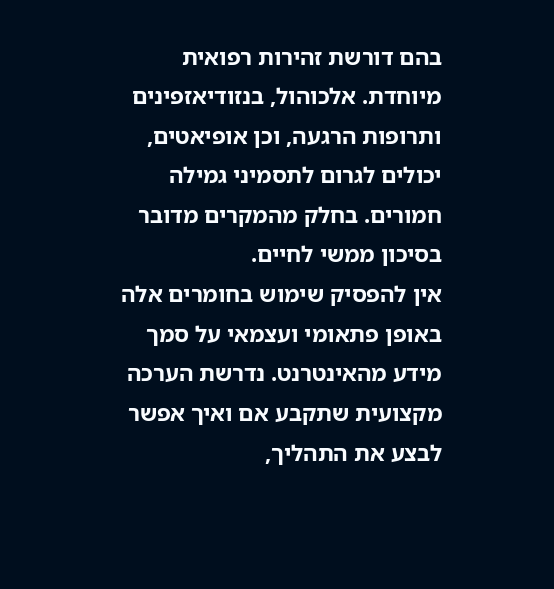בהם דורשת זהירות רפואית מיוחדת. אלכוהול, בנזודיאזפינים ותרופות הרגעה, וכן אופיאטים, יכולים לגרום לתסמיני גמילה חמורים. בחלק מהמקרים מדובר בסיכון ממשי לחיים.
אין להפסיק שימוש בחומרים אלה באופן פתאומי ועצמאי על סמך מידע מהאינטרנט. נדרשת הערכה מקצועית שתקבע אם ואיך אפשר לבצע את התהליך,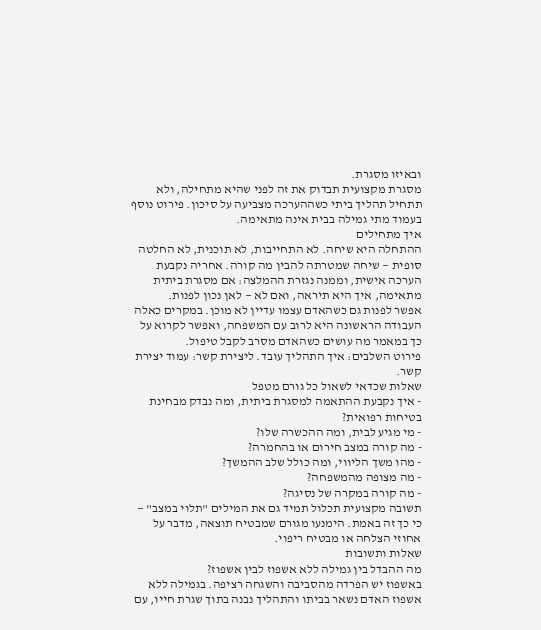ובאיזו מסגרת.
מסגרת מקצועית תבדוק את זה לפני שהיא מתחילה, ולא תתחיל תהליך ביתי כשההערכה מצביעה על סיכון. פירוט נוסף בעמוד מתי גמילה בבית אינה מתאימה.
איך מתחילים
ההתחלה היא שיחה. לא התחייבות, לא תוכנית, לא החלטה סופית — שיחה שמטרתה להבין מה קורה. אחריה נקבעת הערכה אישית, וממנה נגזרת ההמלצה: אם מסגרת ביתית מתאימה, איך היא תיראה, ואם לא — לאן נכון לפנות.
אפשר לפנות גם כשהאדם עצמו עדיין לא מוכן. במקרים כאלה העבודה הראשונה היא לרוב עם המשפחה, ואפשר לקרוא על כך במאמר מה עושים כשהאדם מסרב לקבל טיפול.
פירוט השלבים: איך התהליך עובד. ליצירת קשר: עמוד יצירת קשר.
שאלות שכדאי לשאול כל גורם מטפל
- איך נקבעת ההתאמה למסגרת ביתית, ומה נבדק מבחינת בטיחות רפואית?
- מי מגיע לבית, ומה ההכשרה שלו?
- מה קורה במצב חירום או בהחמרה?
- מהו משך הליווי, ומה כולל שלב ההמשך?
- מה מצופה מהמשפחה?
- מה קורה במקרה של נסיגה?
תשובה מקצועית תכלול תמיד גם את המילים "תלוי במצב" — כי כך זה באמת. הימנעו מגורם שמבטיח תוצאה, מדבר על אחוזי הצלחה או מבטיח ריפוי.
שאלות ותשובות
מה ההבדל בין גמילה ללא אשפוז לבין אשפוז?
באשפוז יש הפרדה מהסביבה והשגחה רציפה. בגמילה ללא אשפוז האדם נשאר בביתו והתהליך נבנה בתוך שגרת חייו, עם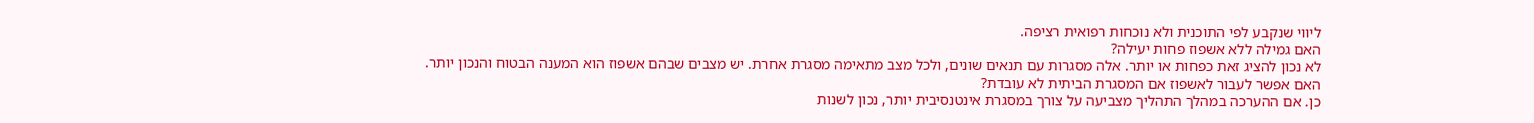ליווי שנקבע לפי התוכנית ולא נוכחות רפואית רציפה.
האם גמילה ללא אשפוז פחות יעילה?
לא נכון להציג זאת כפחות או יותר. אלה מסגרות עם תנאים שונים, ולכל מצב מתאימה מסגרת אחרת. יש מצבים שבהם אשפוז הוא המענה הבטוח והנכון יותר.
האם אפשר לעבור לאשפוז אם המסגרת הביתית לא עובדת?
כן. אם ההערכה במהלך התהליך מצביעה על צורך במסגרת אינטנסיבית יותר, נכון לשנות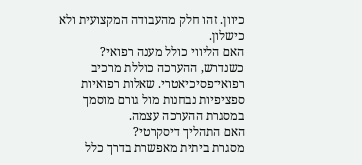כיוון. זהו חלק מהעבודה המקצועית ולא כישלון.
האם הליווי כולל מענה רפואי?
כשנדרש, ההערכה כוללת מרכיב רפואי־פסיכיאטרי. שאלות רפואיות ספציפיות נבחנות מול גורם מוסמך במסגרת ההערכה עצמה.
האם התהליך דיסקרטי?
מסגרת ביתית מאפשרת בדרך כלל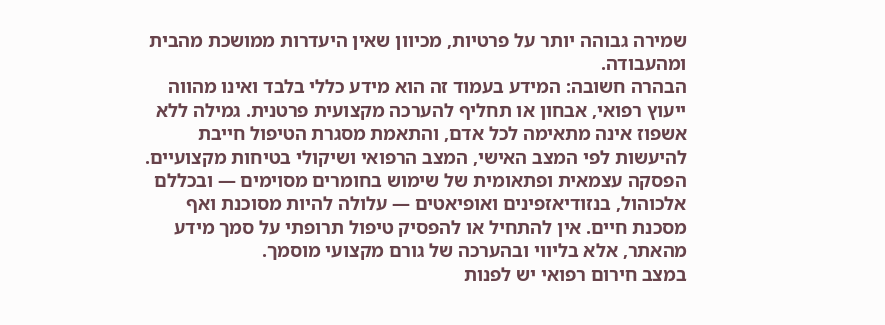שמירה גבוהה יותר על פרטיות, מכיוון שאין היעדרות ממושכת מהבית ומהעבודה.
הבהרה חשובה: המידע בעמוד זה הוא מידע כללי בלבד ואינו מהווה ייעוץ רפואי, אבחון או תחליף להערכה מקצועית פרטנית. גמילה ללא אשפוז אינה מתאימה לכל אדם, והתאמת מסגרת הטיפול חייבת להיעשות לפי המצב האישי, המצב הרפואי ושיקולי בטיחות מקצועיים.
הפסקה עצמאית ופתאומית של שימוש בחומרים מסוימים — ובכללם אלכוהול, בנזודיאזפינים ואופיאטים — עלולה להיות מסוכנת ואף מסכנת חיים. אין להתחיל או להפסיק טיפול תרופתי על סמך מידע מהאתר, אלא בליווי ובהערכה של גורם מקצועי מוסמך.
במצב חירום רפואי יש לפנות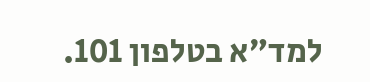למד״א בטלפון 101.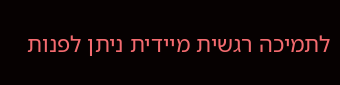לתמיכה רגשית מיידית ניתן לפנות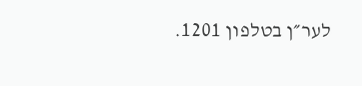לער״ן בטלפון 1201.